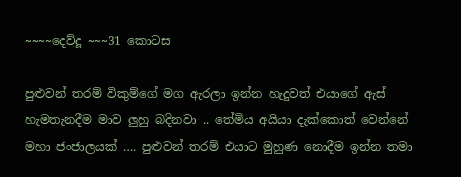~~~~දෙව්දූ ~~~31 කොටස

පුළුවන් තරම් විකුම්ගේ මග ඇරලා ඉන්න හැදුවත් එයාගේ ඇස් හැමතැනදීම මාව ලුහු බදිනවා .. තේමිය අයියා දැක්කොත් වෙන්නේ මහා ජංජාලයක් …. පුළුවන් තරම් එයාට මුහුණ නොදීම ඉන්න තමා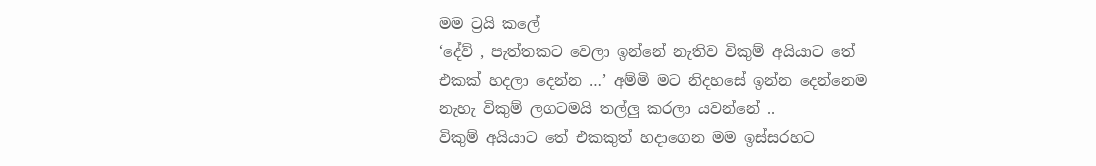මම ට්‍රයි කලේ
‘දේව් , පැත්තකට වෙලා ඉන්නේ නැතිව විකුම් අයියාට තේ එකක් හදලා දෙන්න …’ අම්මි මට නිදහසේ ඉන්න දෙන්නෙම නැහැ විකුම් ලගටමයි තල්ලු කරලා යවන්නේ ..
විකුම් අයියාට තේ එකකුත් හදාගෙන මම ඉස්සරහට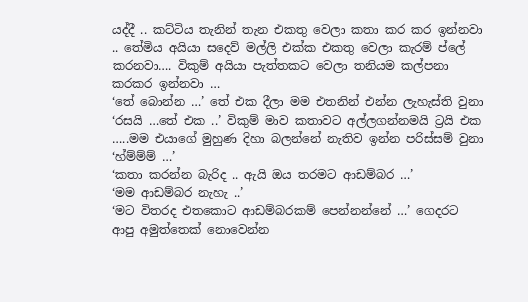යද්දී .. කට්ටිය තැනින් තැන එකතු වෙලා කතා කර කර ඉන්නවා .. තේමිය අයියා සදෙව් මල්ලි එක්ක එකතු වෙලා කැරම් ප්ලේ කරනවා…. විකුම් අයියා පැත්තකට වෙලා තනියම කල්පනා කරකර ඉන්නවා …
‘තේ බොන්න …’ තේ එක දීලා මම එතනින් එන්න ලැහැස්ති වුනා
‘රසයි …තේ එක ..’ විකුම් මාව කතාවට අල්ලගන්නමයි ට්‍රයි එක …..මම එයාගේ මුහුණ දිහා බලන්නේ නැතිව ඉන්න පරිස්සම් වුනා
‘හ්ම්ම්ම් …’
‘කතා කරන්න බැරිද .. ඇයි ඔය තරමට ආඩම්බර …’
‘මම ආඩම්බර නැහැ ..’
‘මට විතරද එතකොට ආඩම්බරකම් පෙන්නන්නේ …’ ගෙදරට ආපු අමුත්තෙක් නොවෙන්න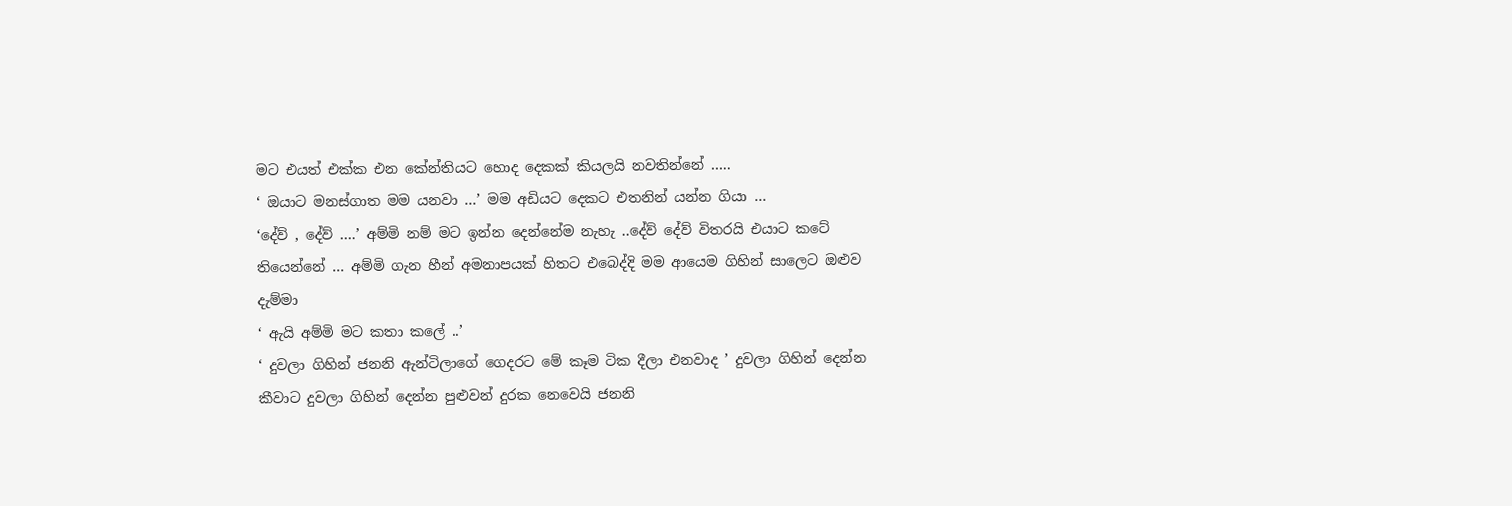මට එයත් එක්ක එන කේන්තියට හොද දෙකක් කියලයි නවතින්නේ …..
‘ ඔයාට මනස්ගාත මම යනවා …’ මම අඩියට දෙකට එතනින් යන්න ගියා …
‘දේව් , දේව් ….’ අම්මි නම් මට ඉන්න දෙන්නේම නැහැ ..දේව් දේව් විතරයි එයාට කටේ තියෙන්නේ … අම්මි ගැන හීන් අමනාපයක් හිතට එබෙද්දි මම ආයෙම ගිහින් සාලෙට ඔළුව දැම්මා
‘ ඇයි අම්මි මට කතා කලේ ..’
‘ දුවලා ගිහින් ජනනි ඇන්ටිලාගේ ගෙදරට මේ කෑම ටික දීලා එනවාද ’ දුවලා ගිහින් දෙන්න කීවාට දුවලා ගිහින් දෙන්න පුළුවන් දුරක නෙවෙයි ජනනි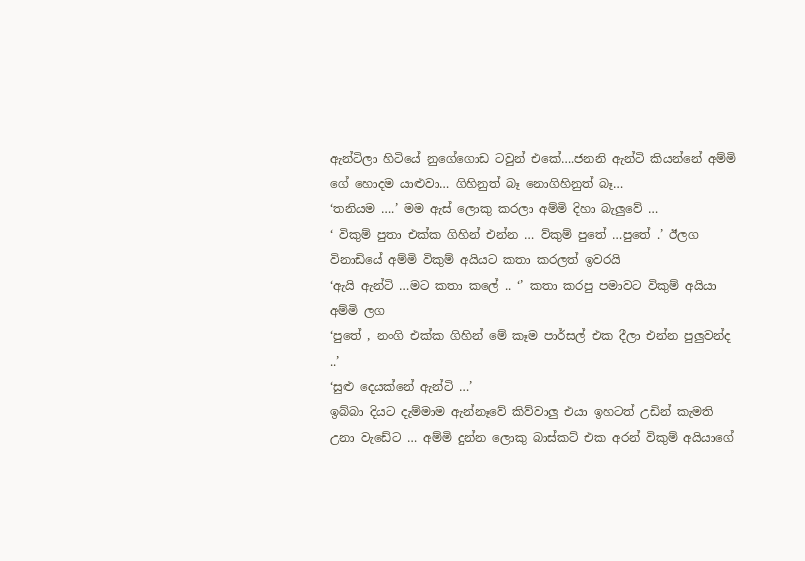ඇන්ටිලා හිටියේ නුගේගොඩ ටවුන් එකේ….ජනනි ඇන්ටි කියන්නේ අම්මි ගේ හොදම යාළුවා… ගිහිනුත් බෑ නොගිහිනුත් බෑ…
‘තනියම ….’ මම ඇස් ලොකු කරලා අම්මි දිහා බැලුවේ …
‘ විකුම් පුතා එක්ක ගිහින් එන්න … ව්කුම් පුතේ …පුතේ .’ ඊලග විනාඩියේ අම්මි විකුම් අයියට කතා කරලත් ඉවරයි
‘ඇයි ඇන්ටි …මට කතා කලේ .. ‘’ කතා කරපු පමාවට විකුම් අයියා අම්මි ලග
‘පුතේ , නංගි එක්ක ගිහින් මේ කෑම පාර්සල් එක දීලා එන්න පුලුවන්ද ..’
‘සුළු දෙයක්නේ ඇන්ටි …’
ඉබ්බා දියට දැම්මාම ඇන්නෑවේ කිව්වාලු එයා ඉහටත් උඩින් කැමති උනා වැඩේට … අම්මි දුන්න ලොකු බාස්කට් එක අරන් විකුම් අයියාගේ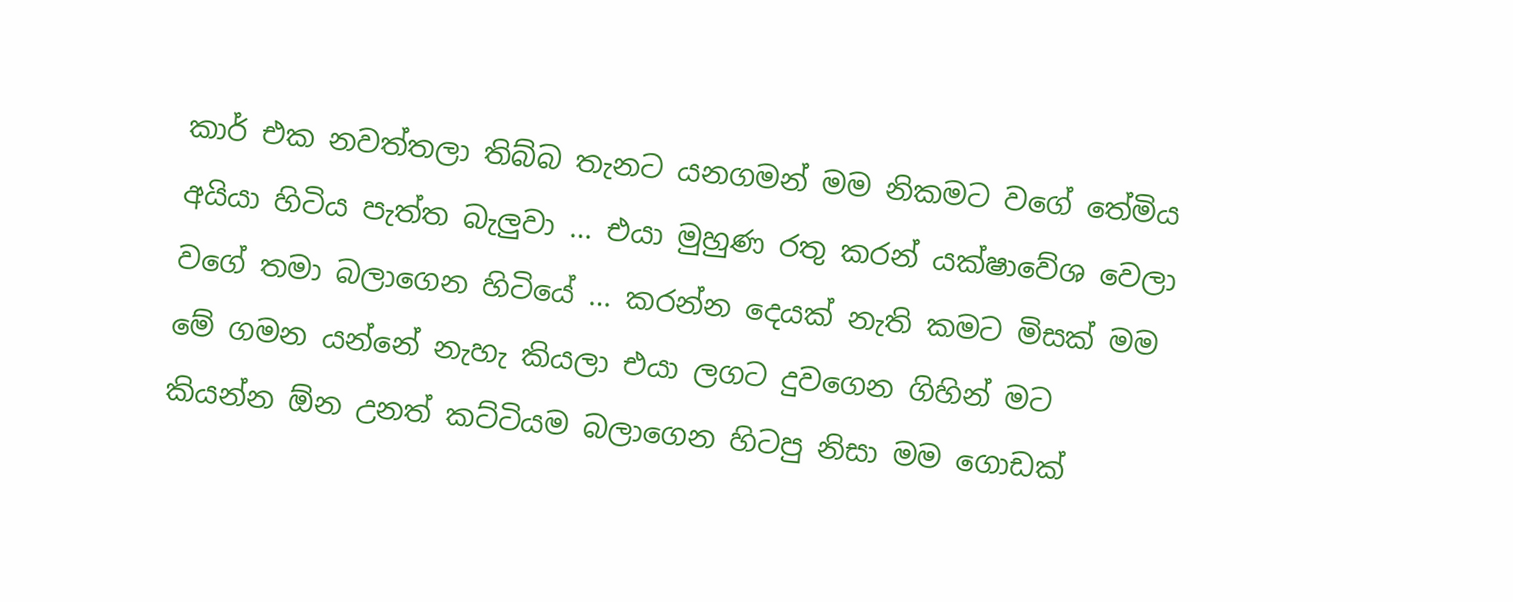කාර් එක නවත්තලා තිබ්බ තැනට යනගමන් මම නිකමට වගේ තේමිය අයියා හිටිය පැත්ත බැලුවා … එයා මුහුණ රතු කරන් යක්ෂාවේශ වෙලා වගේ තමා බලාගෙන හිටියේ … කරන්න දෙයක් නැති කමට මිසක් මම මේ ගමන යන්නේ නැහැ කියලා එයා ලගට දුවගෙන ගිහින් මට කියන්න ඕන උනත් කට්ටියම බලාගෙන හිටපු නිසා මම ගොඩක්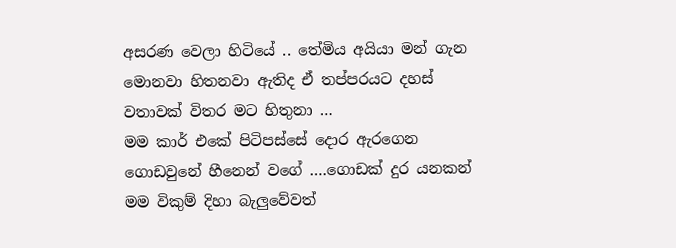අසරණ වෙලා හිටියේ .. තේමිය අයියා මන් ගැන මොනවා හිතනවා ඇතිද ඒ තප්පරයට දහස් වතාවක් විතර මට හිතුනා …
මම කාර් එකේ පිටිපස්සේ දොර ඇරගෙන ගොඩවුනේ හීනෙන් වගේ ….ගොඩක් දුර යනකන් මම විකුම් දිහා බැලුවේවත්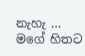නැහැ … මගේ හිතට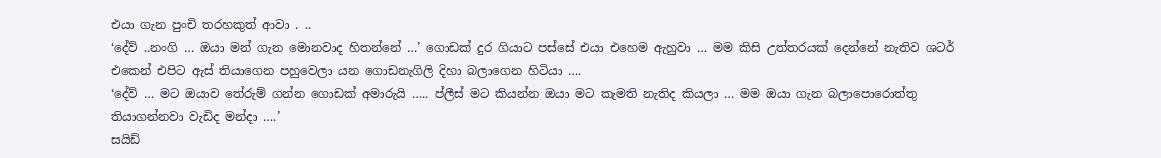එයා ගැන පුංචි තරහකුත් ආවා . ..
‘දේව් ..නංගි … ඔයා මන් ගැන මොනවාද හිතන්නේ …’ ගොඩක් දුර ගියාට පස්සේ එයා එහෙම ඇහුවා … මම කිසි උත්තරයක් දෙන්නේ නැතිව ශටර් එකෙන් එපිට ඇස් තියාගෙන පහුවෙලා යන ගොඩනැගිලි දිහා බලාගෙන හිටියා ….
‘දේව් … මට ඔයාව තේරුම් ගන්න ගොඩක් අමාරුයි ….. ප්ලීස් මට කියන්න ඔයා මට කැමති නැතිද කියලා … මම ඔයා ගැන බලාපොරොත්තු තියාගන්නවා වැඩිද මන්දා ….’
සයිඩ්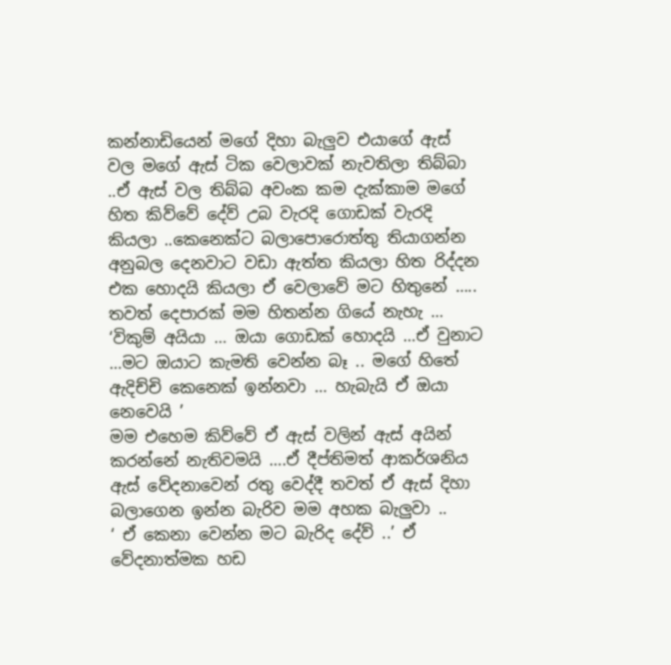කන්නාඩියෙන් මගේ දිහා බැලුව එයාගේ ඇස් වල මගේ ඇස් ටික වෙලාවක් නැවතිලා තිබ්බා ..ඒ ඇස් වල තිබ්බ අවංක කම දැක්කාම මගේ හිත කිව්වේ දේව් උබ වැරදි ගොඩක් වැරදි කියලා ..කෙනෙක්ට බලාපොරොත්තු තියාගන්න අනුබල දෙනවාට වඩා ඇත්ත කියලා හිත රිද්දන එක හොදයි කියලා ඒ වෙලාවේ මට හිතුනේ ….. තවත් දෙපාරක් මම හිතන්න ගියේ නැහැ …
‘විකුම් අයියා … ඔයා ගොඩක් හොදයි …ඒ වුනාට …මට ඔයාට කැමති වෙන්න බෑ .. මගේ හිතේ ඇදිච්චි කෙනෙක් ඉන්නවා … හැබැයි ඒ ඔයා නෙවෙයි ’
මම එහෙම කිව්වේ ඒ ඇස් වලින් ඇස් අයින් කරන්නේ නැතිවමයි ….ඒ දීප්තිමත් ආකර්ශනිය ඇස් වේදනාවෙන් රතු වෙද්දී තවත් ඒ ඇස් දිහා බලාගෙන ඉන්න බැරිව මම අහක බැලුවා ..
‘ ඒ කෙනා වෙන්න මට බැරිද දේව් ..’ ඒ වේදනාත්මක හඩ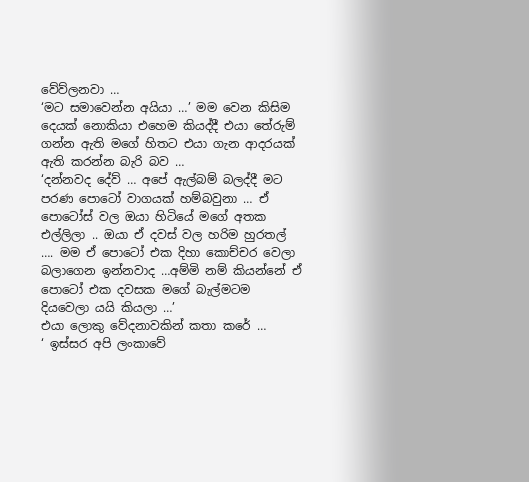වේව්‍ලනවා …
‘මට සමාවෙන්න අයියා …’ මම වෙන කිසිම දෙයක් නොකියා එහෙම කියද්දී එයා තේරුම් ගන්න ඇති මගේ හිතට එයා ගැන ආදරයක් ඇති කරන්න බැරි බව …
‘දන්නවද දේව් … අපේ ඇල්බම් බලද්දී මට පරණ පොටෝ වාගයක් හම්බවුනා … ඒ පොටෝස් වල ඔයා හිටියේ මගේ අතක එල්ලිලා .. ඔයා ඒ දවස් වල හරිම හුරතල් …. මම ඒ පොටෝ එක දිහා කොච්චර වෙලා බලාගෙන ඉන්නවාද …අම්මි නම් කියන්නේ ඒ පොටෝ එක දවසක මගේ බැල්මටම දියවෙලා යයි කියලා …’
එයා ලොකු වේදනාවකින් කතා කරේ …
‘ ඉස්සර අපි ලංකාවේ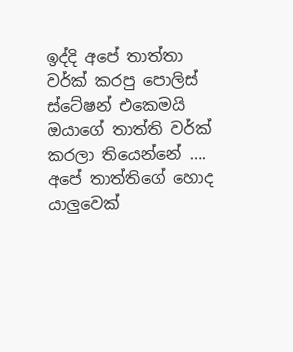ඉද්දි අපේ තාත්තා වර්ක් කරපු පොලිස් ස්ටේෂන් එකෙමයි ඔයාගේ තාත්ති වර්ක් කරලා තියෙන්නේ …. අපේ තාත්තිගේ හොද යාලුවෙක්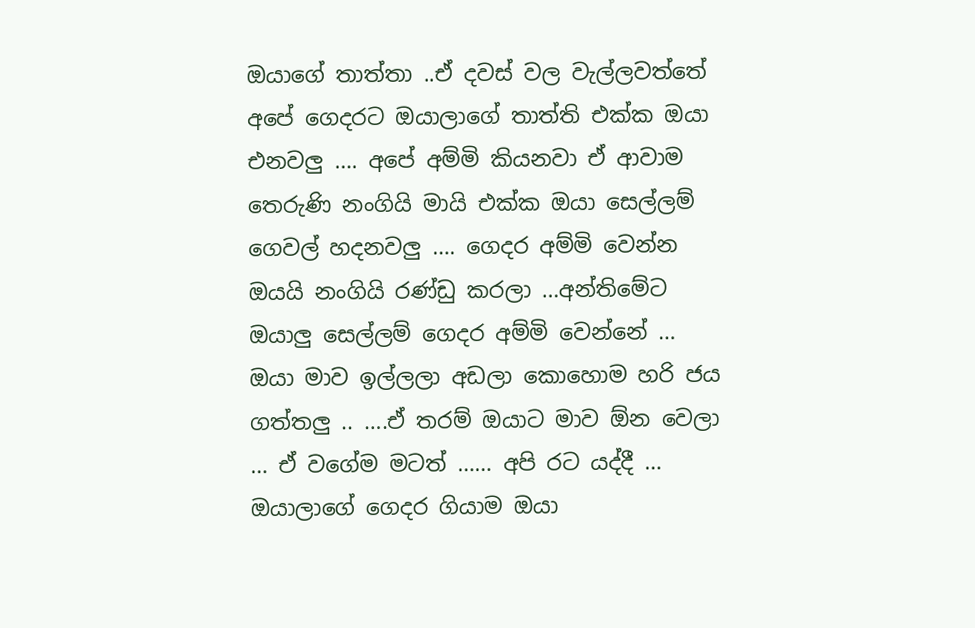ඔයාගේ තාත්තා ..ඒ දවස් වල වැල්ලවත්තේ අපේ ගෙදරට ඔයාලාගේ තාත්ති එක්ක ඔයා එනවලු …. අපේ අම්මි කියනවා ඒ ආවාම තෙරුණි නංගියි මායි එක්ක ඔයා සෙල්ලම් ගෙවල් හදනවලු …. ගෙදර අම්මි වෙන්න ඔයයි නංගියි රණ්ඩු කරලා …අන්තිමේට ඔයාලු සෙල්ලම් ගෙදර අම්මි වෙන්නේ … ඔයා මාව ඉල්ලලා අඩලා කොහොම හරි ජය ගත්තලු .. ….ඒ තරම් ඔයාට මාව ඕන වෙලා … ඒ වගේම මටත් …… අපි රට යද්දී … ඔයාලාගේ ගෙදර ගියාම ඔයා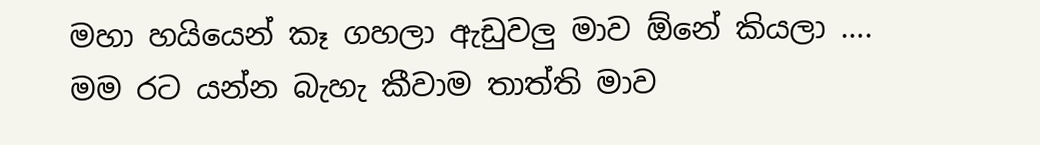මහා හයියෙන් කෑ ගහලා ඇඩුවලු මාව ඕනේ කියලා …. මම රට යන්න බැහැ කීවාම තාත්ති මාව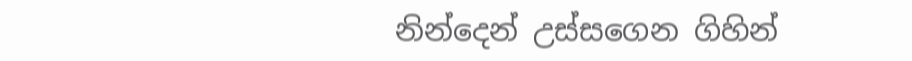නින්දෙන් උස්සගෙන ගිහින්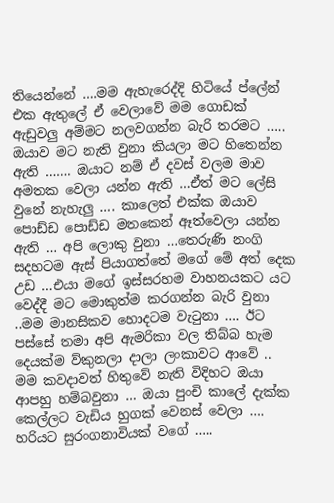තියෙන්නේ ….මම ඇහැරෙද්දි හිටියේ ප්ලේන් එක ඇතුලේ ඒ වෙලාවේ මම ගොඩක් ඇඩුවලු අම්මට නලවගන්න බැරි තරමට ….. ඔයාව මට නැති වුනා කියලා මට හිතෙන්න ඇති ……. ඔයාට නම් ඒ දවස් වලම මාව අමතක වෙලා යන්න ඇති …ඒත් මට ලේසි වුනේ නැහැලු …. කාලෙත් එක්ක ඔයාව පොඩ්ඩ පොඩ්ඩ මතකෙන් ඈත්වෙලා යන්න ඇති … අපි ලොකු වුනා …තෙරුණි නංගි සදහටම ඇස් පියාගත්තේ මගේ මේ අත් දෙක උඩ …එයා මගේ ඉස්සරහම වාහනයකට යට වෙද්දී මට මොකුත්ම කරගන්න බැරි වුනා ..මම මානසිකව හොදටම වැටුනා …. ඊට පස්සේ තමා අපි ඇමරිකා වල තිබ්බ හැම දෙයක්ම ව්කුනලා දාලා ලංකාවට ආවේ .. මම කවදාවත් හිතුවේ නැති විදිහට ඔයා ආපහු හම්බවුනා … ඔයා පුංචි කාලේ දැක්ක කෙල්ලට වැඩිය හුගක් වෙනස් වෙලා …. හරියට සුරංගනාවියක් වගේ …..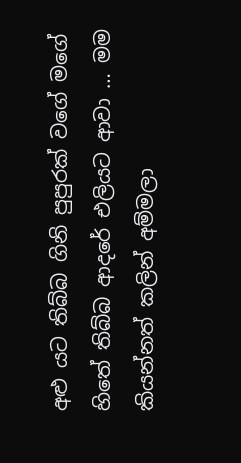අළු යට තිබ්බ ගිනි පුපුරක් වගේ මගේ හිතේ තිබ්බ ආදරේ එලියට ආවා … මම කියන්නත් කලින් අම්මලා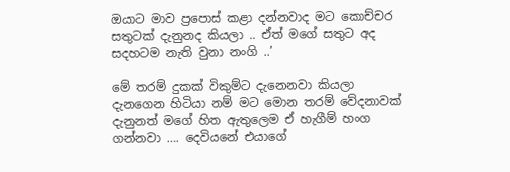ඔයාට මාව ප්‍රපොස් කළා දන්නවාද මට කොච්චර සතුටක් දැනුනද කියලා .. ඒත් මගේ සතුට අද සදහටම නැති වුනා නංගි ..’

මේ තරම් දුකක් විකුම්ට දැනෙනවා කියලා දැනගෙන හිටියා නම් මට මොන තරම් වේදනාවක් දැනුනත් මගේ හිත ඇතුලෙම ඒ හැගීම් හංග ගන්නවා …. දෙවියනේ එයාගේ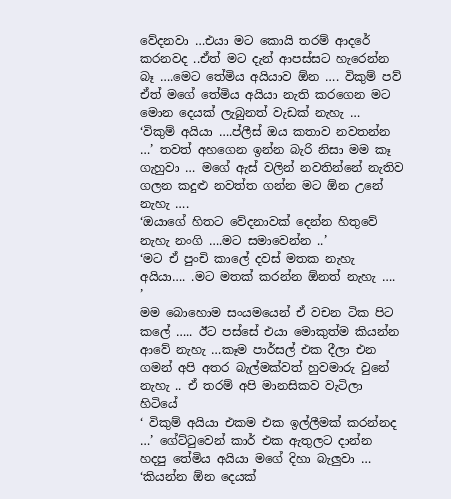වේදනවා …එයා මට කොයි තරම් ආදරේ කරනවද ..ඒත් මට දැන් ආපස්සට හැරෙන්න බෑ ….මෙට තේමිය අයියාව ඕන …. විකුම් පව් ඒත් මගේ තේමිය අයියා නැති කරගෙන මට මොන දෙයක් ලැබුනත් වැඩක් නැහැ …
‘විකුම් අයියා ….ප්ලීස් ඔය කතාව නවතන්න …’ තවත් අහගෙන ඉන්න බැරි නිසා මම කෑ ගැහුවා … මගේ ඇස් වලින් නවතින්නේ නැතිව ගලන කදුළු නවත්ත ගන්න මට ඕන උනේ නැහැ ….
‘ඔයාගේ හිතට වේදනාවක් දෙන්න හිතුවේ නැහැ නංගි ….මට සමාවෙන්න ..’
‘මට ඒ පුංචි කාලේ දවස් මතක නැහැ අයියා…. .මට මතක් කරන්න ඕනත් නැහැ …. ’
මම බොහොම සංයමයෙන් ඒ වචන ටික පිට කලේ ….. ඊට පස්සේ එයා මොකුත්ම කියන්න ආවේ නැහැ …කෑම පාර්සල් එක දීලා එන ගමන් අපි අතර බැල්මක්වත් හුවමාරු වුනේ නැහැ .. ඒ තරම් අපි මානසිකව වැටිලා හිටියේ
‘ විකුම් අයියා එකම එක ඉල්ලීමක් කරන්නද …’ ගේට්ටුවෙන් කාර් එක ඇතුලට දාන්න හදපු තේමිය අයියා මගේ දිහා බැලුවා …
‘කියන්න ඕන දෙයක්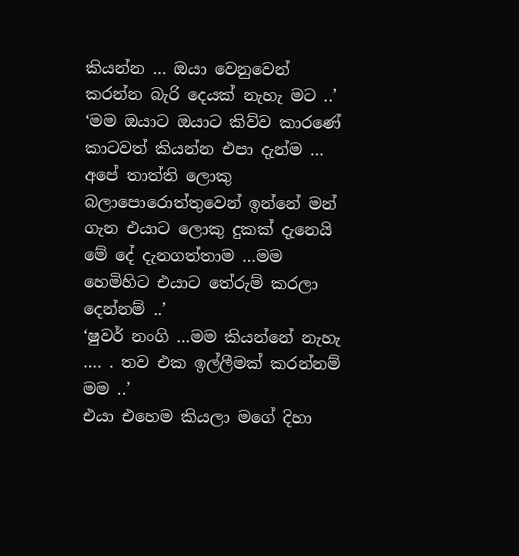කියන්න … ඔයා වෙනුවෙන් කරන්න බැරි දෙයක් නැහැ මට ..’
‘මම ඔයාට ඔයාට කිව්ව කාරණේ කාටවත් කියන්න එපා දැන්ම … අපේ තාත්ති ලොකු බලාපොරොත්තුවෙන් ඉන්නේ මන් ගැන එයාට ලොකු දුකක් දැනෙයි මේ දේ දැනගත්තාම …මම හෙමිහිට එයාට තේරුම් කරලා දෙන්නම් ..’
‘ෂුවර් නංගි …මම කියන්නේ නැහැ …. . තව එක ඉල්ලීමක් කරන්නම් මම ..’
එයා එහෙම කියලා මගේ දිහා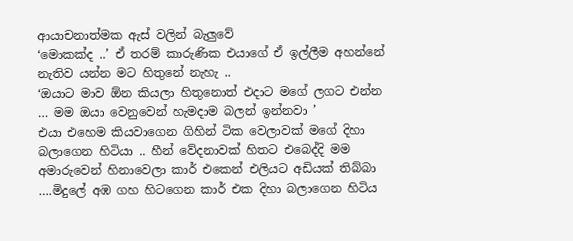ආයාචනාත්මක ඇස් වලින් බැලුවේ
‘මොකක්ද ..’ ඒ තරම් කාරුණික එයාගේ ඒ ඉල්ලීම අහන්නේ නැතිව යන්න මට හිතුනේ නැහැ ..
‘ඔයාට මාව ඕන කියලා හිතුනොත් එදාට මගේ ලගට එන්න … මම ඔයා වෙනුවෙන් හැමදාම බලන් ඉන්නවා ’
එයා එහෙම කියවාගෙන ගිහින් ටික වෙලාවක් මගේ දිහා බලාගෙන හිටියා .. හීන් වේදනාවක් හිතට එබෙද්දි මම අමාරුවෙන් හිනාවෙලා කාර් එකෙන් එලියට අඩියක් තිබ්බා ….මිදුලේ අඹ ගහ හිටගෙන කාර් එක දිහා බලාගෙන හිටිය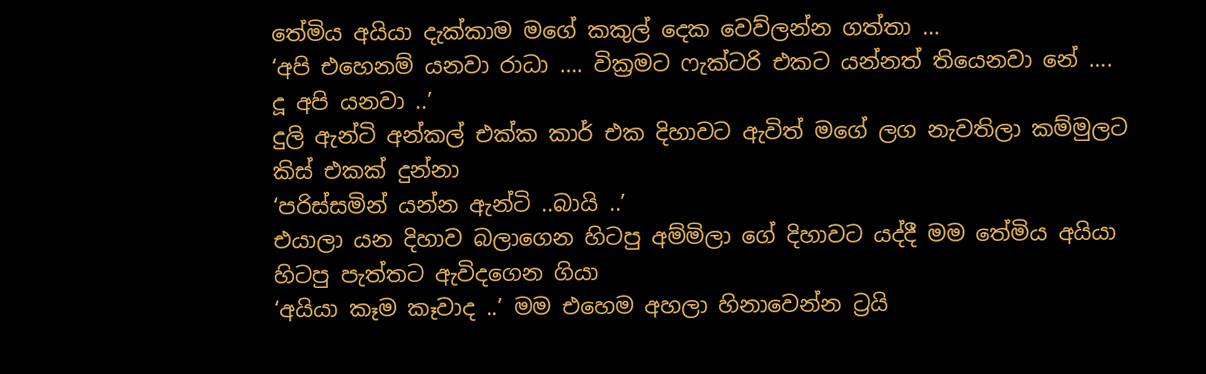තේමිය අයියා දැක්කාම මගේ කකුල් දෙක වෙව්ලන්න ගත්තා …
‘අපි එහෙනම් යනවා රාධා …. වික්‍රමට ෆැක්ටරි එකට යන්නත් තියෙනවා නේ …. දූ අපි යනවා ..’
දුලි ඇන්ටි අන්කල් එක්ක කාර් එක දිහාවට ඇවිත් මගේ ලග නැවතිලා කම්මුලට කිස් එකක් දුන්නා
‘පරිස්සමින් යන්න ඇන්ටි ..බායි ..’
එයාලා යන දිහාව බලාගෙන හිටපු අම්මිලා ගේ දිහාවට යද්දී මම තේමිය අයියා හිටපු පැත්තට ඇවිදගෙන ගියා
‘අයියා කෑම කෑවාද ..’ මම එහෙම අහලා හිනාවෙන්න ට්‍රයි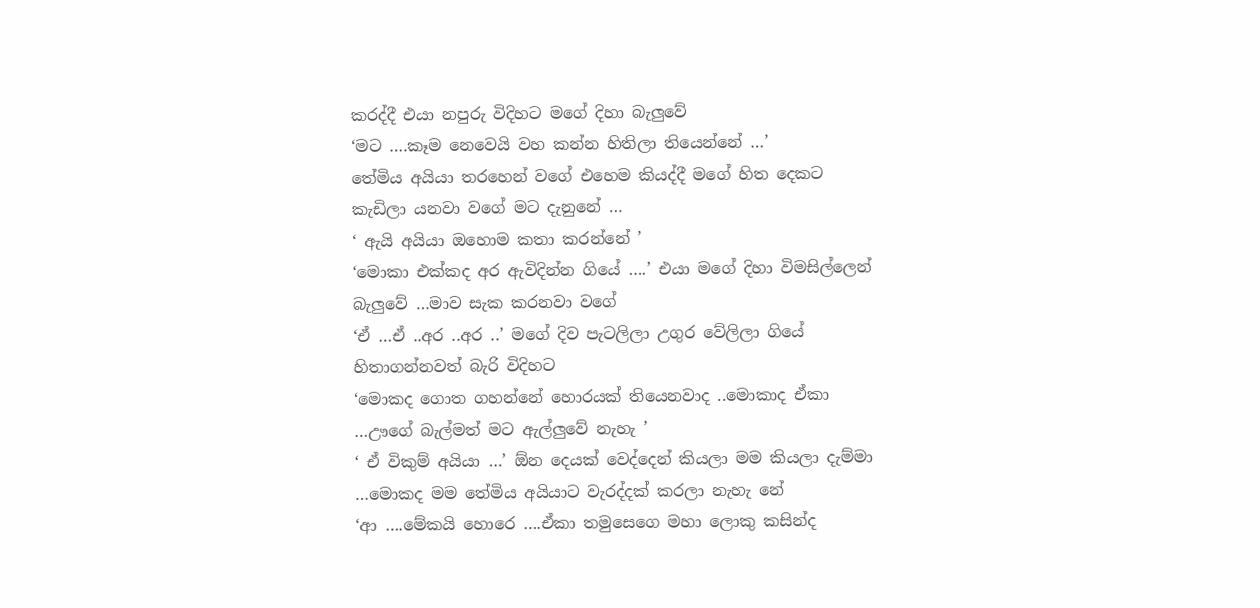කරද්දී එයා නපුරු විදිහට මගේ දිහා බැලුවේ
‘මට ….කෑම නෙවෙයි වහ කන්න හිතිලා තියෙන්නේ …’
තේමිය අයියා තරහෙන් වගේ එහෙම කියද්දී මගේ හිත දෙකට කැඩිලා යනවා වගේ මට දැනුනේ …
‘ ඇයි අයියා ඔහොම කතා කරන්නේ ’
‘මොකා එක්කද අර ඇවිදින්න ගියේ ….’ එයා මගේ දිහා විමසිල්ලෙන් බැලුවේ …මාව සැක කරනවා වගේ
‘ඒ …ඒ ..අර ..අර ..’ මගේ දිව පැටලිලා උගුර වේලිලා ගියේ හිතාගන්නවත් බැරි විදිහට
‘මොකද ගොත ගහන්නේ හොරයක් තියෙනවාද ..මොකාද ඒකා …ඌගේ බැල්මත් මට ඇල්ලුවේ නැහැ ’
‘ ඒ විකුම් අයියා …’ ඕන දෙයක් වෙද්දෙන් කියලා මම කියලා දැම්මා …මොකද මම තේමිය අයියාට වැරද්දක් කරලා නැහැ නේ
‘ආ ….මේකයි හොරෙ ….ඒකා තමුසෙගෙ මහා ලොකු කසින්ද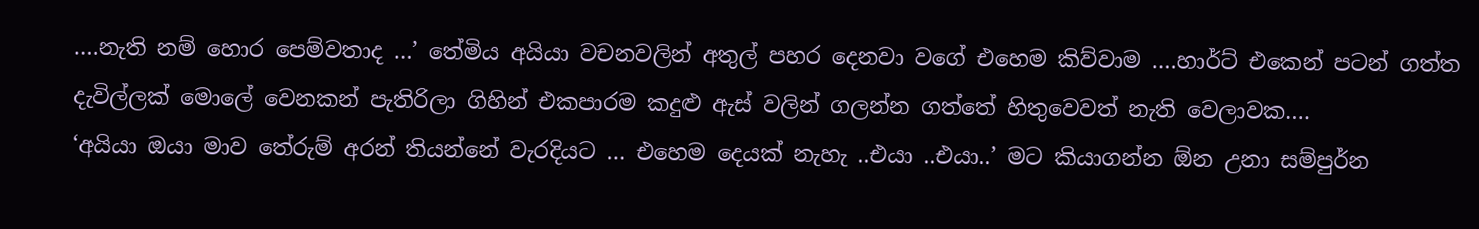….නැති නම් හොර පෙම්වතාද …’ තේමිය අයියා වචනවලින් අතුල් පහර දෙනවා වගේ එහෙම කිව්වාම ….හාර්ට් එකෙන් පටන් ගත්ත දැවිල්ලක් මොලේ වෙනකන් පැතිරිලා ගිහින් එකපාරම කදුළු ඇස් වලින් ගලන්න ගත්තේ හිතුවෙවත් නැති වෙලාවක….
‘අයියා ඔයා මාව තේරුම් අරන් තියන්නේ වැරදියට … එහෙම දෙයක් නැහැ ..එයා ..එයා..’ මට කියාගන්න ඕන උනා සම්පුර්න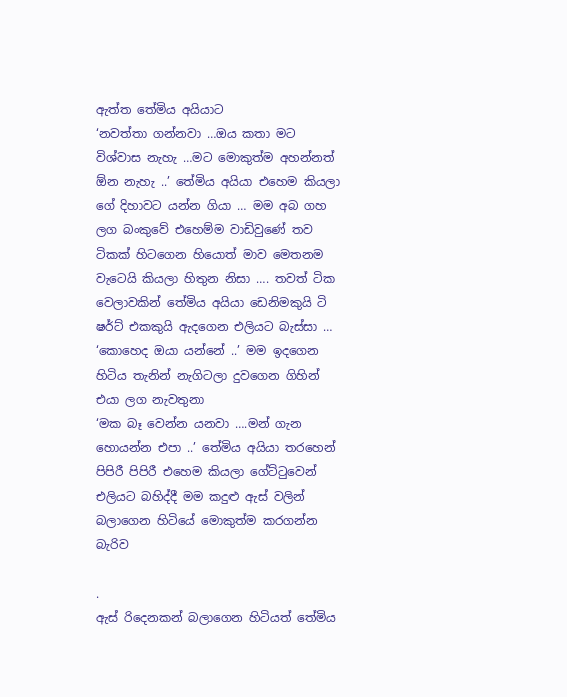ඇත්ත තේමිය අයියාට
‘නවත්තා ගන්නවා …ඔය කතා මට විශ්වාස නැහැ …මට මොකුත්ම අහන්නත් ඕන නැහැ ..’ තේමිය අයියා එහෙම කියලා ගේ දිහාවට යන්න ගියා … මම අබ ගහ ලග බංකුවේ එහෙම්ම වාඩිවුණේ තව ටිකක් හිටගෙන හියොත් මාව මෙතනම වැටෙයි කියලා හිතුන නිසා …. තවත් ටික වෙලාවකින් තේමිය අයියා ඩෙනිමකුයි ටි ෂර්ට් එකකුයි ඇදගෙන එලියට බැස්සා …
‘කොහෙද ඔයා යන්නේ ..’ මම ඉදගෙන හිටිය තැනින් නැගිටලා දුවගෙන ගිහින් එයා ලග නැවතුනා
‘මක බෑ වෙන්න යනවා ….මන් ගැන හොයන්න එපා ..’ තේමිය අයියා තරහෙන් පිපිරී පිපිරී එහෙම කියලා ගේට්ටුවෙන් එලියට බහිද්දී මම කදුළු ඇස් වලින් බලාගෙන හිටියේ මොකුත්ම කරගන්න බැරිව

.
ඇස් රිදෙනකන් බලාගෙන හිටියත් තේමිය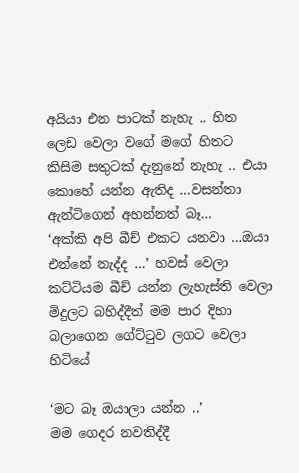අයියා එන පාටක් නැහැ .. හිත ලෙඩ වෙලා වගේ මගේ හිතට කිසිම සතුටක් දැනුනේ නැහැ .. එයා කොහේ යන්න ඇතිද …වසන්තා ඇන්ටිගෙන් අහන්නත් බෑ…
‘අක්කි අපි බීච් එකට යනවා …ඔයා එන්නේ නැද්ද …’ හවස් වෙලා කට්ටියම බීච් යන්න ලැහැස්ති වෙලා මිදුලට බහිද්දීත් මම පාර දිහා බලාගෙන ගේට්ටුව ලගට වෙලා හිටියේ

‘මට බෑ ඔයාලා යන්න ..’
මම ගෙදර නවතිද්දී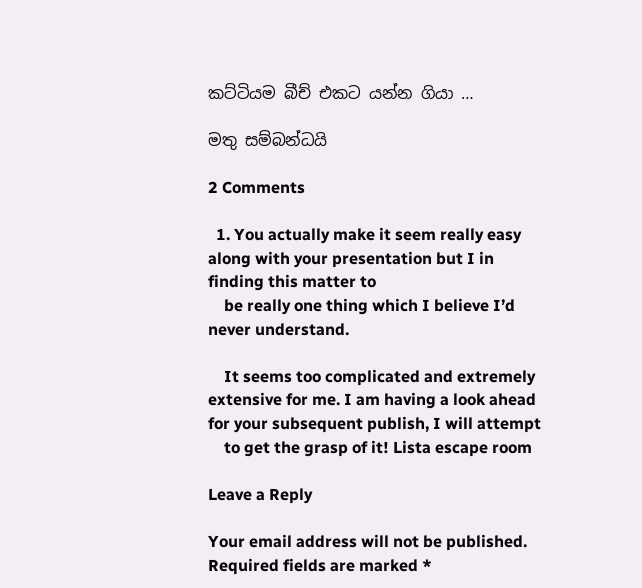කට්ටියම බීච් එකට යන්න ගියා …

මතු සම්බන්ධයි

2 Comments

  1. You actually make it seem really easy along with your presentation but I in finding this matter to
    be really one thing which I believe I’d never understand.

    It seems too complicated and extremely extensive for me. I am having a look ahead for your subsequent publish, I will attempt
    to get the grasp of it! Lista escape room

Leave a Reply

Your email address will not be published. Required fields are marked *